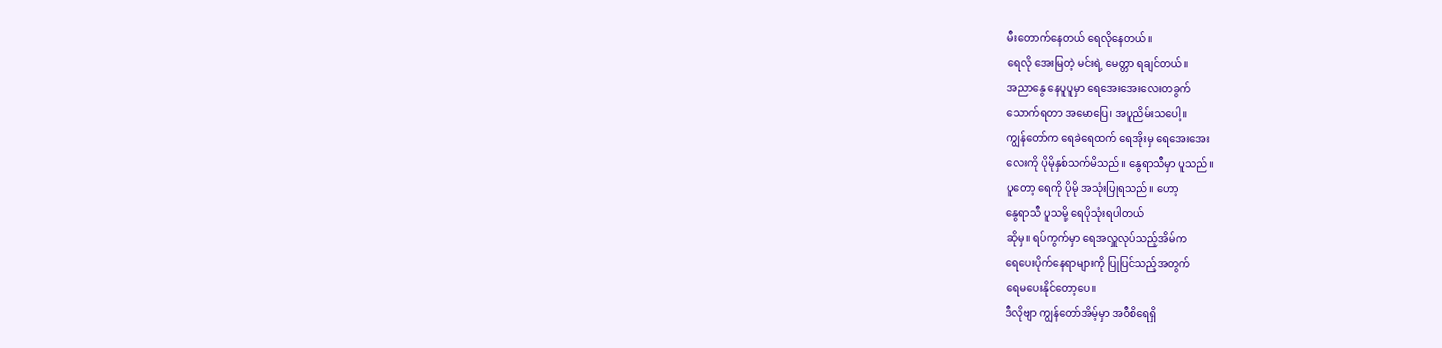မီးတောက်နေတယ် ရေလိုနေတယ်။
ရေလို အေးမြတဲ့ မင်းရဲ့ မေတ္တာ ရချင်တယ်။
အညာနွေ နေပူပူမှာ ရေအေးအေးလေးတခွက်
သောက်ရတာ အမောပြေ၊ အပူညိမ်းသပေါ့။
ကျွန်တော်က ရေခဲရေထက် ရေအိုးမှ ရေအေးအေး
လေးကို ပိုမိုနှစ်သက်မိသည်။ နွေရာသီမှာ ပူသည်။
ပူတော့ ရေကို ပိုမို အသုံးပြုရသည်။ ဟော့
နွေရာသီ ပူသမို့ ရေပိုသုံးရပါတယ်
ဆိုမှ။ ရပ်ကွက်မှာ ရေအလှူလုပ်သည့်အိမ်က
ရေပေးပိုက်နေရာများကို ပြုပြင်သည့်အတွက်
ရေမပေးနိုင်တော့ပေ။
ဒီလိုဗျာ ကျွန်တော်အိမ့်မှာ အဝီစိရေရှိ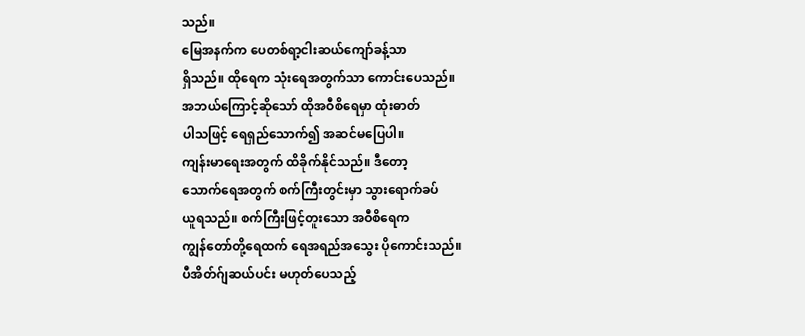သည်။
မြေအနက်က ပေတစ်ရာ့ငါးဆယ်ကျော်ခန့်သာ
ရှိသည်။ ထိုရေက သုံးရေအတွက်သာ ကောင်းပေသည်။
အဘယ်ကြောင့်ဆိုသော် ထိုအဝီစိရေမှာ ထုံးဓာတ်
ပါသဖြင့် ရေရှည်သောက်၍ အဆင်မပြေပါ။
ကျန်းမာရေးအတွက် ထိခိုက်နိုင်သည်။ ဒီတော့
သောက်ရေအတွက် စက်ကြီးတွင်းမှာ သွားရောက်ခပ်
ယူရသည်။ စက်ကြီးဖြင့်တူးသော အဝီစိရေက
ကျွန်တော်တို့ရေထက် ရေအရည်အသွေး ပိုကောင်းသည်။
ပီအိတ်ဂ်ျဆယ်ပင်း မဟုတ်ပေသည့်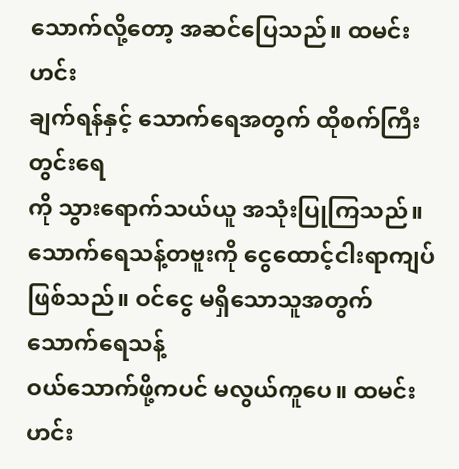သောက်လို့တော့ အဆင်ပြေသည်။ ထမင်းဟင်း
ချက်ရန်နှင့် သောက်ရေအတွက် ထိုစက်ကြီးတွင်းရေ
ကို သွားရောက်သယ်ယူ အသုံးပြုကြသည်။
သောက်ရေသန့်တဗူးကို ငွေထောင့်ငါးရာကျပ်
ဖြစ်သည်။ ဝင်ငွေ မရှိသောသူအတွက် သောက်ရေသန့်
ဝယ်သောက်ဖို့ကပင် မလွယ်ကူပေ။ ထမင်းဟင်း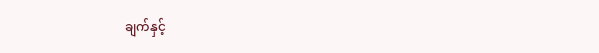ချက်နှင့်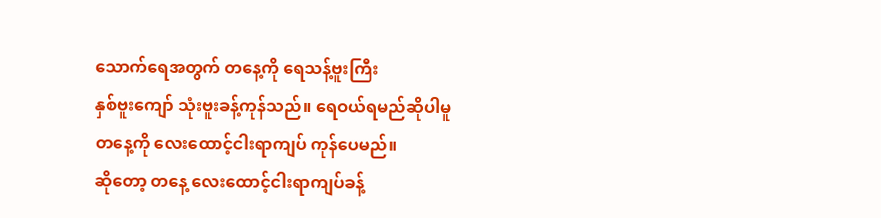သောက်ရေအတွက် တနေ့ကို ရေသန့်ဗူးကြီး
နှစ်ဗူးကျော် သုံးဗူးခန့်ကုန်သည်။ ရေဝယ်ရမည်ဆိုပါမူ
တနေ့ကို လေးထောင့်ငါးရာကျပ် ကုန်ပေမည်။
ဆိုတော့ တနေ့ လေးထောင့်ငါးရာကျပ်ခန့်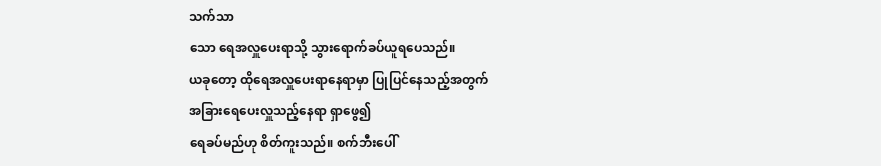သက်သာ
သော ရေအလှူပေးရာသို့ သွားရောက်ခပ်ယူရပေသည်။
ယခုတော့ ထိုရေအလှူပေးရာနေရာမှာ ပြုပြင်နေသည့်အတွက်
အခြားရေပေးလှူသည့်နေရာ ရှာဖွေ၍
ရေခပ်မည်ဟု စိတ်ကူးသည်။ စက်ဘီးပေါ်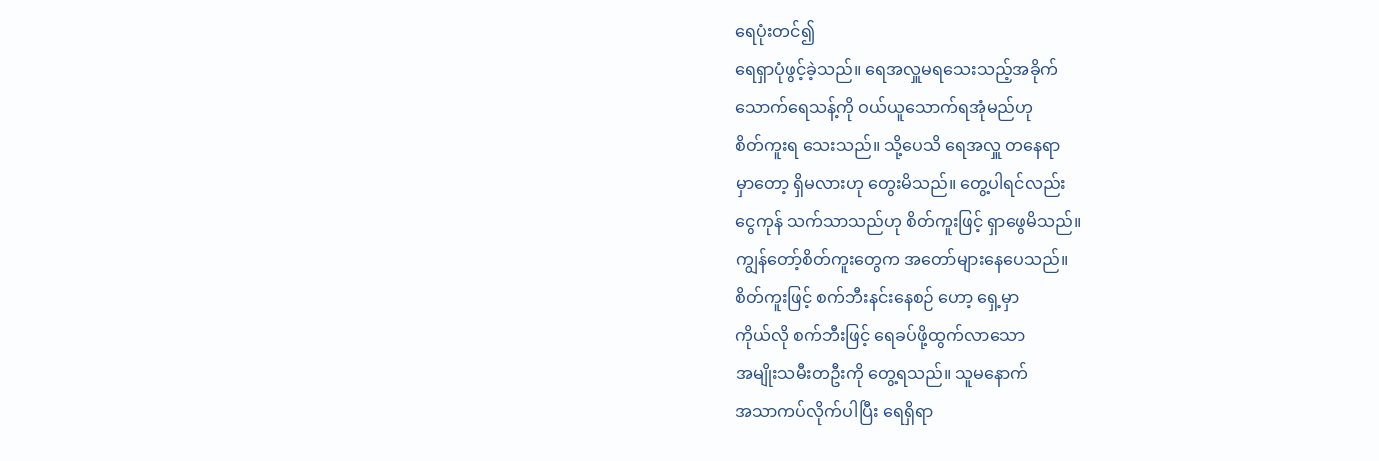ရေပုံးတင်၍
ရေရှာပုံဖွင့်ခဲ့သည်။ ရေအလှူမရသေးသည့်အခိုက်
သောက်ရေသန့်ကို ဝယ်ယူသောက်ရအုံမည်ဟု
စိတ်ကူးရ သေးသည်။ သို့ပေသိ ရေအလှူ တနေရာ
မှာတော့ ရှိမလားဟု တွေးမိသည်။ တွေ့ပါရင်လည်း
ငွေကုန် သက်သာသည်ဟု စိတ်ကူးဖြင့် ရှာဖွေမိသည်။
ကျွန်တော့်စိတ်ကူးတွေက အတော်များနေပေသည်။
စိတ်ကူးဖြင့် စက်ဘီးနင်းနေစဉ် ဟော့ ရှေ့မှာ
ကိုယ်လို စက်ဘီးဖြင့် ရေခပ်ဖို့ထွက်လာသော
အမျိုးသမီးတဦးကို တွေ့ရသည်။ သူမနောက်
အသာကပ်လိုက်ပါပြီး ရေရှိရာ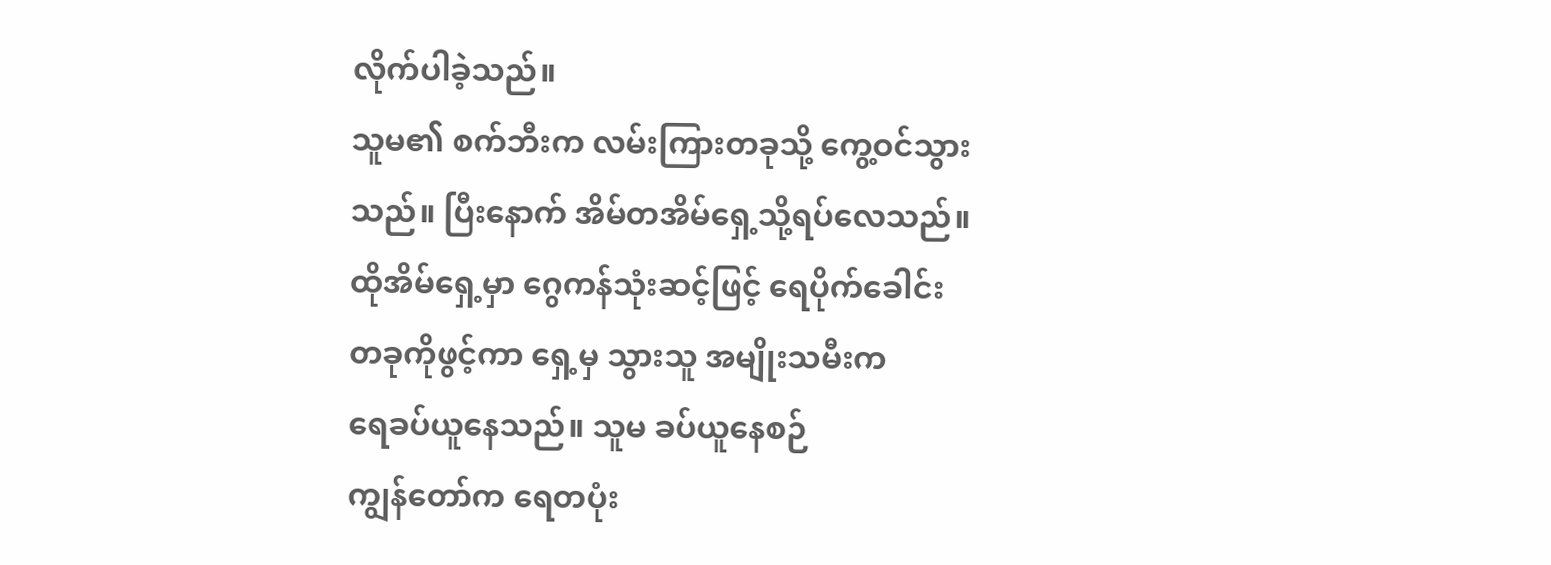လိုက်ပါခဲ့သည်။
သူမ၏ စက်ဘီးက လမ်းကြားတခုသို့ ကွေ့ဝင်သွား
သည်။ ပြီးနောက် အိမ်တအိမ်ရှေ့သို့ရပ်လေသည်။
ထိုအိမ်ရှေ့မှာ ဂွေကန်သုံးဆင့်ဖြင့် ရေပိုက်ခေါင်း
တခုကိုဖွင့်ကာ ရှေ့မှ သွားသူ အမျိုးသမီးက
ရေခပ်ယူနေသည်။ သူမ ခပ်ယူနေစဉ်
ကျွန်တော်က ရေတပုံး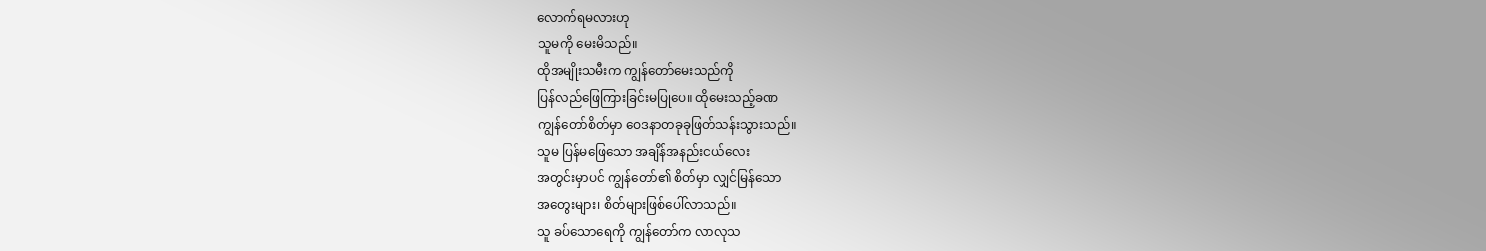လောက်ရမလားဟု
သူမကို မေးမိသည်။
ထိုအမျိုးသမီးက ကျွန်တော်မေးသည်ကို
ပြန်လည်ဖြေကြားခြင်းမပြုပေ။ ထိုမေးသည့်ခဏ
ကျွန်တော်စိတ်မှာ ဝေဒနာတခုခုဖြတ်သန်းသွားသည်။
သူမ ပြန်မဖြေသော အချိန်အနည်းငယ်လေး
အတွင်းမှာပင် ကျွန်တော်၏ စိတ်မှာ လျှင်မြန်သော
အတွေးများ၊ စိတ်များဖြစ်ပေါ်လာသည်။
သူ ခပ်သောရေကို ကျွန်တော်က လာလုသ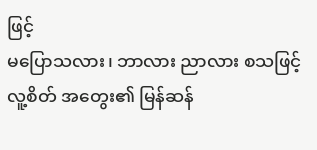ဖြင့်
မပြောသလား၊ ဘာလား ညာလား စသဖြင့်
လူ့စိတ် အတွေး၏ မြန်ဆန်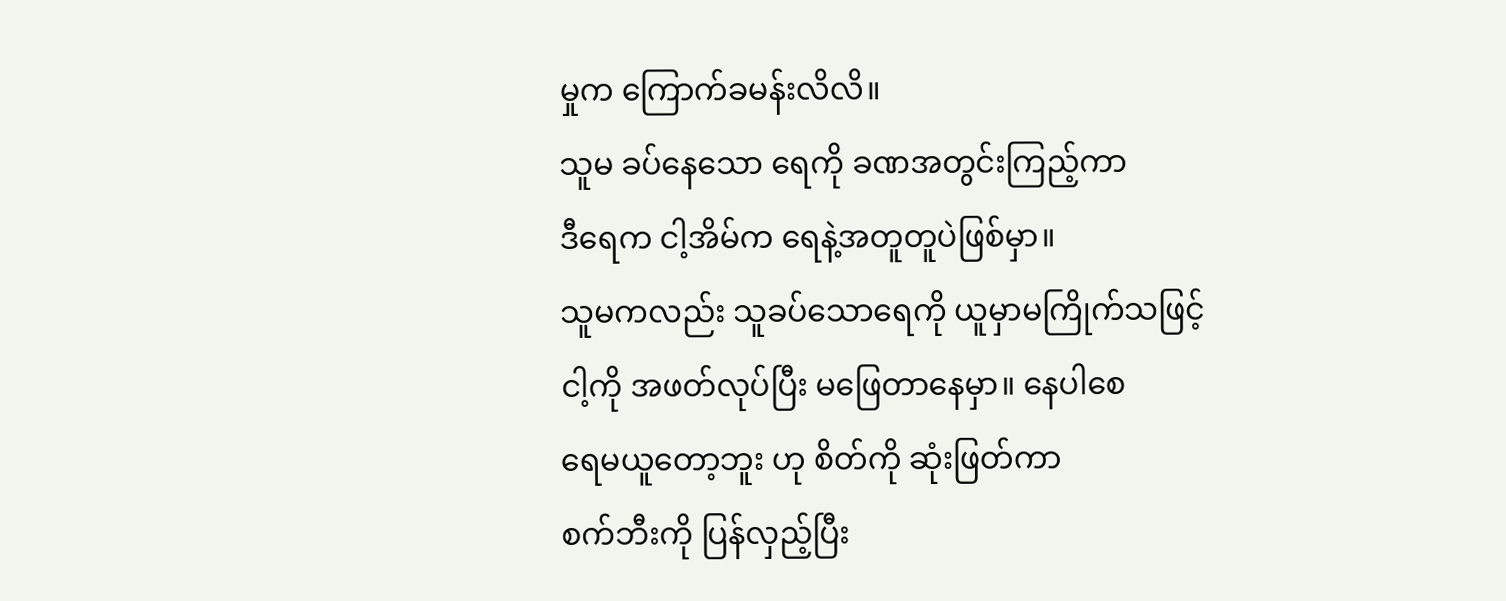မှုက ကြောက်ခမန်းလိလိ။
သူမ ခပ်နေသော ရေကို ခဏအတွင်းကြည့်ကာ
ဒီရေက ငါ့အိမ်က ရေနဲ့အတူတူပဲဖြစ်မှာ။
သူမကလည်း သူခပ်သောရေကို ယူမှာမကြိုက်သဖြင့်
ငါ့ကို အဖတ်လုပ်ပြီး မဖြေတာနေမှာ။ နေပါစေ
ရေမယူတော့ဘူး ဟု စိတ်ကို ဆုံးဖြတ်ကာ
စက်ဘီးကို ပြန်လှည့်ပြီး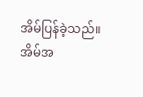အိမ်ပြန်ခဲ့သည်။
အိမ်အ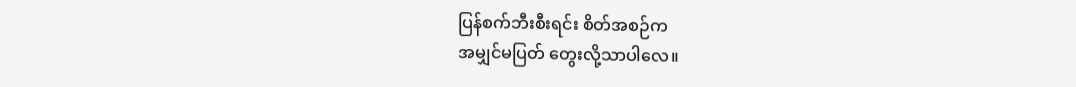ပြန်စက်ဘီးစီးရင်း စိတ်အစဉ်က
အမျှင်မပြတ် တွေးလို့သာပါလေ။